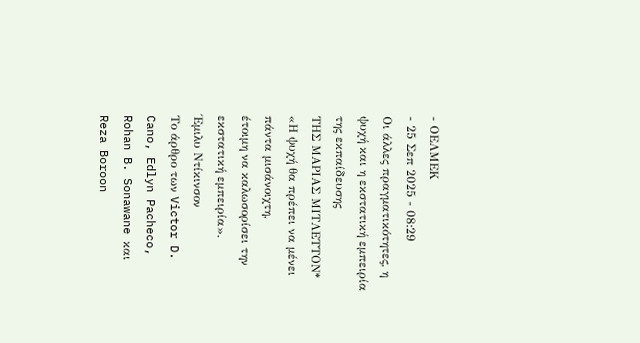- ΟΕΛΜΕΚ
- 25 Σεπ 2025 - 08:29
Οι άλλες πραγματικότητες, η ψυχή και η εκστατική εμπειρία της εκπαίδευσης
ΤΗΣ ΜΑΡΙΑΣ ΜΙΤΛΕΤΤΟΝ*
«Η ψυχή θα πρέπει να μένει πάντα μισάνοιχτη,
έτοιμη να καλωσορίσει την εκστατική εμπειρία».
Έμιλυ Ντίκινσον
Το άρθρο των Victor D. Cano, Edlyn Pacheco, Rohan B. Sonawane και Reza Boroon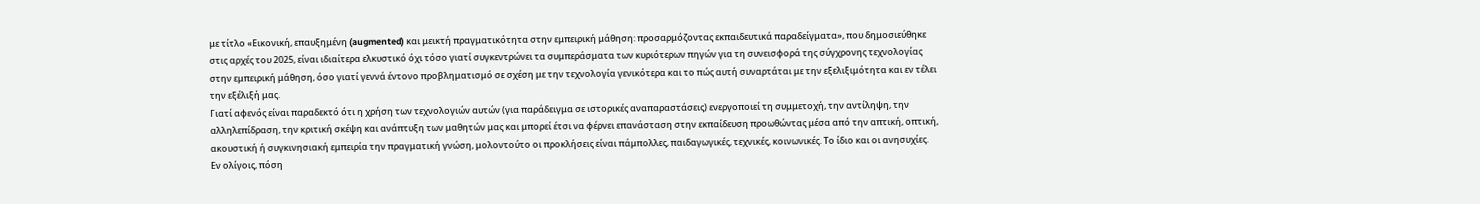με τίτλο «Εικονική, επαυξημένη (augmented) και μεικτή πραγματικότητα στην εμπειρική μάθηση: προσαρμόζοντας εκπαιδευτικά παραδείγματα», που δημοσιεύθηκε στις αρχές του 2025, είναι ιδιαίτερα ελκυστικό όχι τόσο γιατί συγκεντρώνει τα συμπεράσματα των κυριότερων πηγών για τη συνεισφορά της σύγχρονης τεχνολογίας στην εμπειρική μάθηση, όσο γιατί γεννά έντονο προβληματισμό σε σχέση με την τεχνολογία γενικότερα και το πώς αυτή συναρτάται με την εξελιξιμότητα και εν τέλει την εξέλιξή μας.
Γιατί αφενός είναι παραδεκτό ότι η χρήση των τεχνολογιών αυτών (για παράδειγμα σε ιστορικές αναπαραστάσεις) ενεργοποιεί τη συμμετοχή, την αντίληψη, την αλληλεπίδραση, την κριτική σκέψη και ανάπτυξη των μαθητών μας και μπορεί έτσι να φέρνει επανάσταση στην εκπαίδευση προωθώντας μέσα από την απτική, οπτική, ακουστική ή συγκινησιακή εμπειρία την πραγματική γνώση, μολοντούτο οι προκλήσεις είναι πάμπολλες, παιδαγωγικές, τεχνικές, κοινωνικές. Το ίδιο και οι ανησυχίες.
Εν ολίγοις, πόση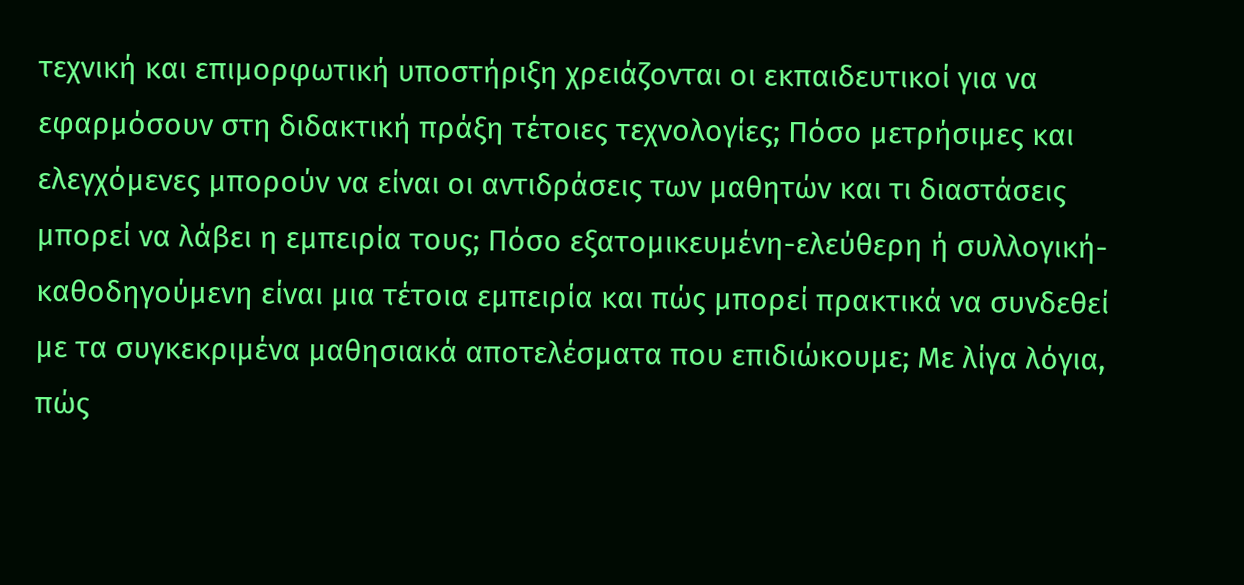τεχνική και επιμορφωτική υποστήριξη χρειάζονται οι εκπαιδευτικοί για να εφαρμόσουν στη διδακτική πράξη τέτοιες τεχνολογίες; Πόσο μετρήσιμες και ελεγχόμενες μπορούν να είναι οι αντιδράσεις των μαθητών και τι διαστάσεις μπορεί να λάβει η εμπειρία τους; Πόσο εξατομικευμένη-ελεύθερη ή συλλογική-καθοδηγούμενη είναι μια τέτοια εμπειρία και πώς μπορεί πρακτικά να συνδεθεί με τα συγκεκριμένα μαθησιακά αποτελέσματα που επιδιώκουμε; Με λίγα λόγια, πώς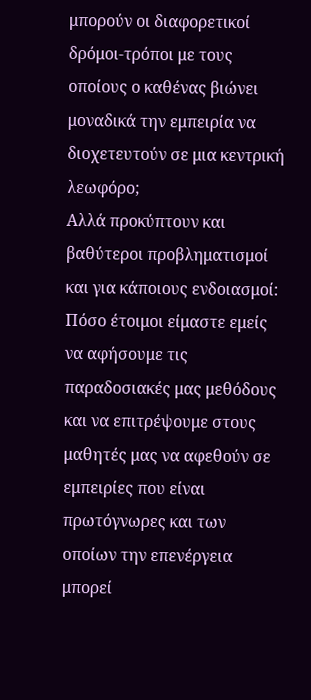μπορούν οι διαφορετικοί δρόμοι-τρόποι με τους οποίους ο καθένας βιώνει μοναδικά την εμπειρία να διοχετευτούν σε μια κεντρική λεωφόρο;
Αλλά προκύπτουν και βαθύτεροι προβληματισμοί και για κάποιους ενδοιασμοί: Πόσο έτοιμοι είμαστε εμείς να αφήσουμε τις παραδοσιακές μας μεθόδους και να επιτρέψουμε στους μαθητές μας να αφεθούν σε εμπειρίες που είναι πρωτόγνωρες και των οποίων την επενέργεια μπορεί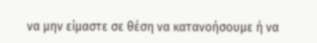να μην είμαστε σε θέση να κατανοήσουμε ή να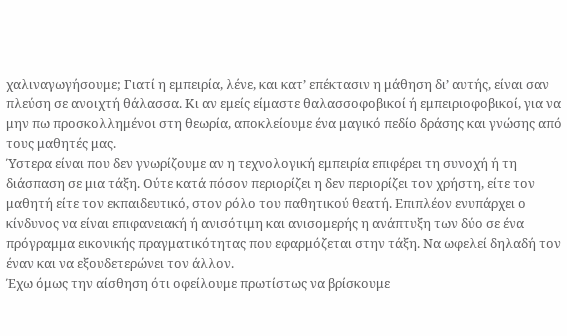χαλιναγωγήσουμε; Γιατί η εμπειρία, λένε, και κατ’ επέκτασιν η μάθηση δι’ αυτής, είναι σαν πλεύση σε ανοιχτή θάλασσα. Κι αν εμείς είμαστε θαλασσοφοβικοί ή εμπειριοφοβικοί, για να μην πω προσκολλημένοι στη θεωρία, αποκλείουμε ένα μαγικό πεδίο δράσης και γνώσης από τους μαθητές μας.
Ύστερα είναι που δεν γνωρίζουμε αν η τεχνολογική εμπειρία επιφέρει τη συνοχή ή τη διάσπαση σε μια τάξη. Ούτε κατά πόσον περιορίζει η δεν περιορίζει τον χρήστη, είτε τον μαθητή είτε τον εκπαιδευτικό, στον ρόλο του παθητικού θεατή. Επιπλέον ενυπάρχει ο κίνδυνος να είναι επιφανειακή ή ανισότιμη και ανισομερής η ανάπτυξη των δύο σε ένα πρόγραμμα εικονικής πραγματικότητας που εφαρμόζεται στην τάξη. Να ωφελεί δηλαδή τον έναν και να εξουδετερώνει τον άλλον.
Έχω όμως την αίσθηση ότι οφείλουμε πρωτίστως να βρίσκουμε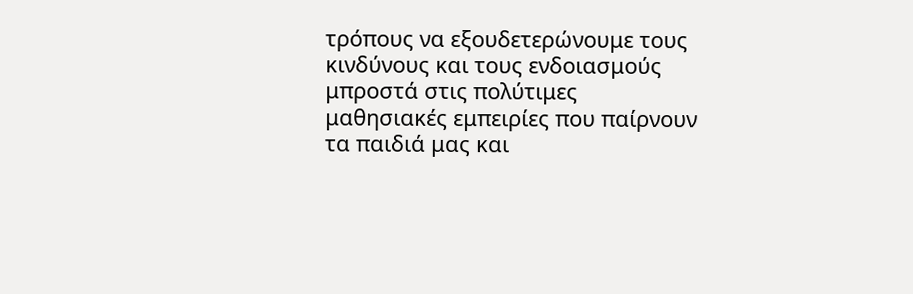τρόπους να εξουδετερώνουμε τους κινδύνους και τους ενδοιασμούς μπροστά στις πολύτιμες μαθησιακές εμπειρίες που παίρνουν τα παιδιά μας και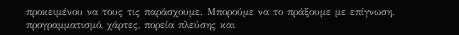προκειμένου να τους τις παράσχουμε. Μπορούμε να το πράξουμε με επίγνωση, προγραμματισμό, χάρτες, πορεία πλεύσης και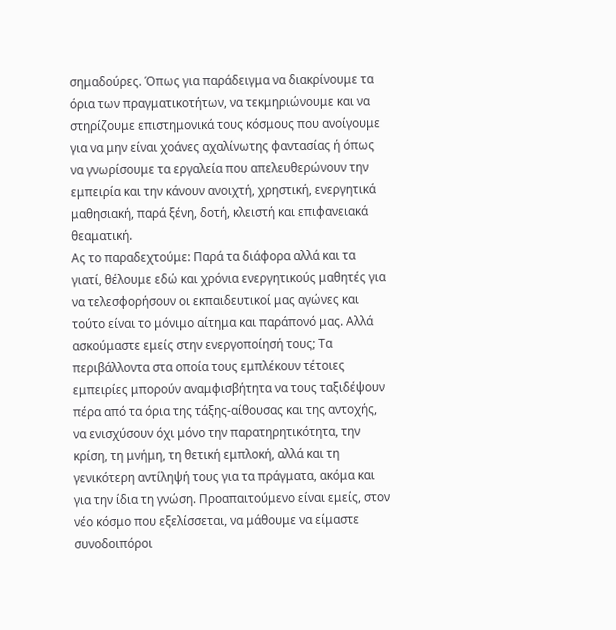σημαδούρες. Όπως για παράδειγμα να διακρίνουμε τα όρια των πραγματικοτήτων, να τεκμηριώνουμε και να στηρίζουμε επιστημονικά τους κόσμους που ανοίγουμε για να μην είναι χοάνες αχαλίνωτης φαντασίας ή όπως να γνωρίσουμε τα εργαλεία που απελευθερώνουν την εμπειρία και την κάνουν ανοιχτή, χρηστική, ενεργητικά μαθησιακή, παρά ξένη, δοτή, κλειστή και επιφανειακά θεαματική.
Ας το παραδεχτούμε: Παρά τα διάφορα αλλά και τα γιατί, θέλουμε εδώ και χρόνια ενεργητικούς μαθητές για να τελεσφορήσουν οι εκπαιδευτικοί μας αγώνες και τούτο είναι το μόνιμο αίτημα και παράπονό μας. Αλλά ασκούμαστε εμείς στην ενεργοποίησή τους; Τα περιβάλλοντα στα οποία τους εμπλέκουν τέτοιες εμπειρίες μπορούν αναμφισβήτητα να τους ταξιδέψουν πέρα από τα όρια της τάξης-αίθουσας και της αντοχής, να ενισχύσουν όχι μόνο την παρατηρητικότητα, την κρίση, τη μνήμη, τη θετική εμπλοκή, αλλά και τη γενικότερη αντίληψή τους για τα πράγματα, ακόμα και για την ίδια τη γνώση. Προαπαιτούμενο είναι εμείς, στον νέο κόσμο που εξελίσσεται, να μάθουμε να είμαστε συνοδοιπόροι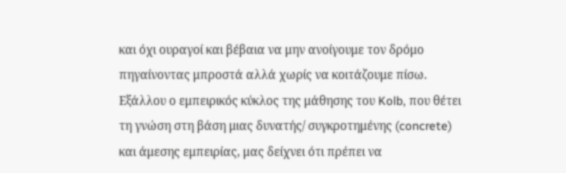και όχι ουραγοί και βέβαια να μην ανοίγουμε τον δρόμο πηγαίνοντας μπροστά αλλά χωρίς να κοιτάζουμε πίσω.
Εξάλλου ο εμπειρικός κύκλος της μάθησης του Kolb, που θέτει τη γνώση στη βάση μιας δυνατής/ συγκροτημένης (concrete) και άμεσης εμπειρίας, μας δείχνει ότι πρέπει να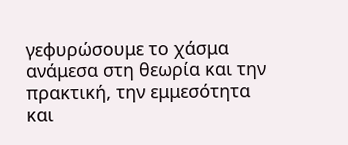γεφυρώσουμε το χάσμα ανάμεσα στη θεωρία και την πρακτική, την εμμεσότητα και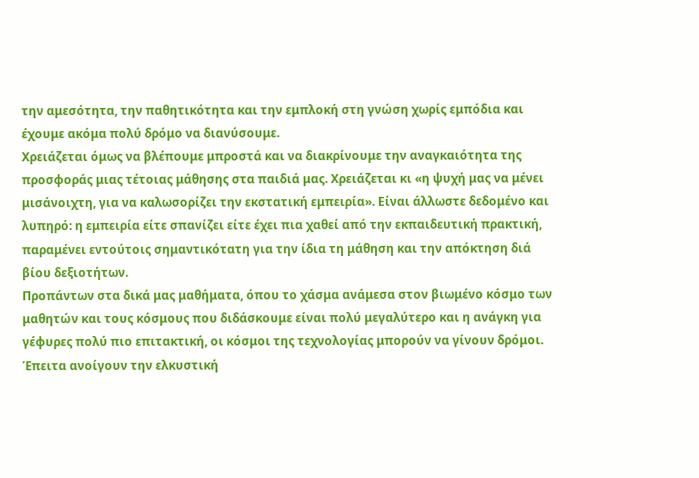την αμεσότητα, την παθητικότητα και την εμπλοκή στη γνώση χωρίς εμπόδια και έχουμε ακόμα πολύ δρόμο να διανύσουμε.
Χρειάζεται όμως να βλέπουμε μπροστά και να διακρίνουμε την αναγκαιότητα της προσφοράς μιας τέτοιας μάθησης στα παιδιά μας. Χρειάζεται κι «η ψυχή μας να μένει μισάνοιχτη, για να καλωσορίζει την εκστατική εμπειρία». Είναι άλλωστε δεδομένο και λυπηρό: η εμπειρία είτε σπανίζει είτε έχει πια χαθεί από την εκπαιδευτική πρακτική, παραμένει εντούτοις σημαντικότατη για την ίδια τη μάθηση και την απόκτηση διά βίου δεξιοτήτων.
Προπάντων στα δικά μας μαθήματα, όπου το χάσμα ανάμεσα στον βιωμένο κόσμο των μαθητών και τους κόσμους που διδάσκουμε είναι πολύ μεγαλύτερο και η ανάγκη για γέφυρες πολύ πιο επιτακτική, οι κόσμοι της τεχνολογίας μπορούν να γίνουν δρόμοι. Έπειτα ανοίγουν την ελκυστική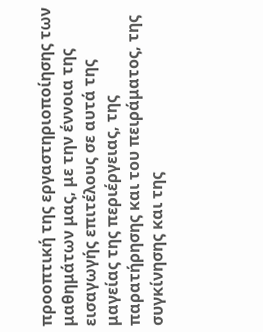προοπτική της εργαστηριοποίησης των μαθημάτων μας, με την έννοια της εισαγωγής επιτέλους σε αυτά της μαγείας της περιέργειας, της παρατήρησης και του πειράματος, της συγκίνησης και της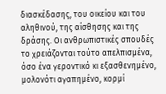διασκέδασης, του οικείου και του αληθινού, της αίσθησης και της δράσης. Οι ανθρωπιστικές σπουδές το χρειάζονται τούτο απελπισμένα, όσο ένα γεροντικό κι εξασθενημένο, μολονότι αγαπημένο, κορμί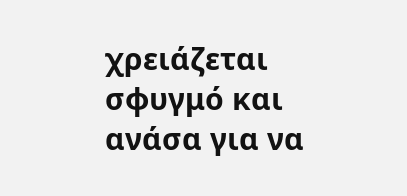χρειάζεται σφυγμό και ανάσα για να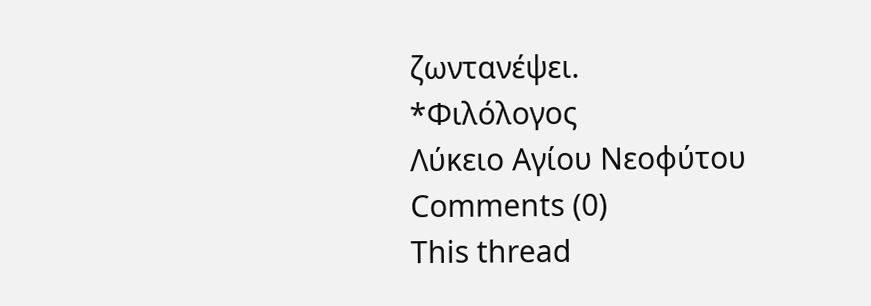ζωντανέψει.
*Φιλόλογος
Λύκειο Αγίου Νεοφύτου
Comments (0)
This thread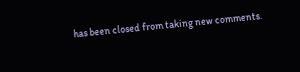has been closed from taking new comments.